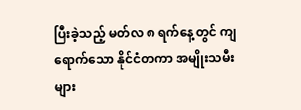ပြီးခဲ့သည့် မတ်လ ၈ ရက်နေ့တွင် ကျရောက်သော နိုင်ငံတကာ အမျိုးသမီးများ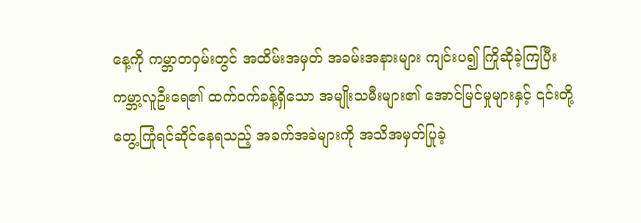နေ့ကို ကမ္ဘာတဝှမ်းတွင် အထိမ်းအမှတ် အခမ်းအနားများ ကျင်းပ၍ ကြိုဆိုခဲ့ကြပြီး ကမ္ဘာ့လူဦးရေ၏ ထက်ဝက်ခန့်ရှိသော အမျိုးသမီးများ၏ အောင်မြင်မှုများနှင့် ၎င်းတို့ တွေ့ကြုံရင်ဆိုင်နေရသည့် အခက်အခဲများကို အသိအမှတ်ပြုခဲ့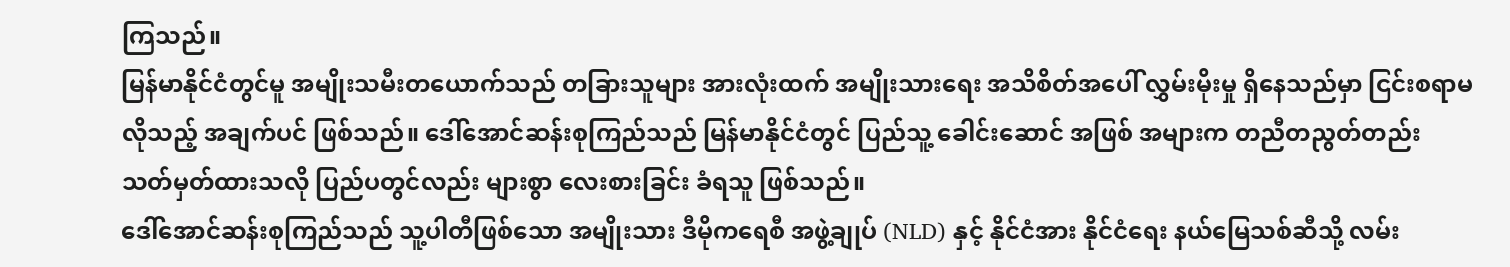ကြသည်။
မြန်မာနိုင်ငံတွင်မူ အမျိုးသမီးတယောက်သည် တခြားသူများ အားလုံးထက် အမျိုးသားရေး အသိစိတ်အပေါ် လွှမ်းမိုးမှု ရှိနေသည်မှာ ငြင်းစရာမလိုသည့် အချက်ပင် ဖြစ်သည်။ ဒေါ်အောင်ဆန်းစုကြည်သည် မြန်မာနိုင်ငံတွင် ပြည်သူ့ ခေါင်းဆောင် အဖြစ် အများက တညီတညွတ်တည်း သတ်မှတ်ထားသလို ပြည်ပတွင်လည်း များစွာ လေးစားခြင်း ခံရသူ ဖြစ်သည်။
ဒေါ်အောင်ဆန်းစုကြည်သည် သူ့ပါတီဖြစ်သော အမျိုးသား ဒီမိုကရေစီ အဖွဲ့ချုပ် (NLD) နှင့် နိုင်ငံအား နိုင်ငံရေး နယ်မြေသစ်ဆီသို့ လမ်း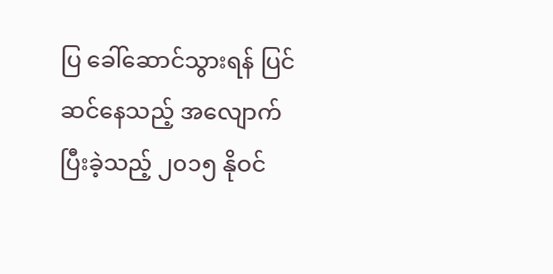ပြ ခေါ်ဆောင်သွားရန် ပြင်ဆင်နေသည့် အလျောက် ပြီးခဲ့သည့် ၂၀၁၅ နိုဝင်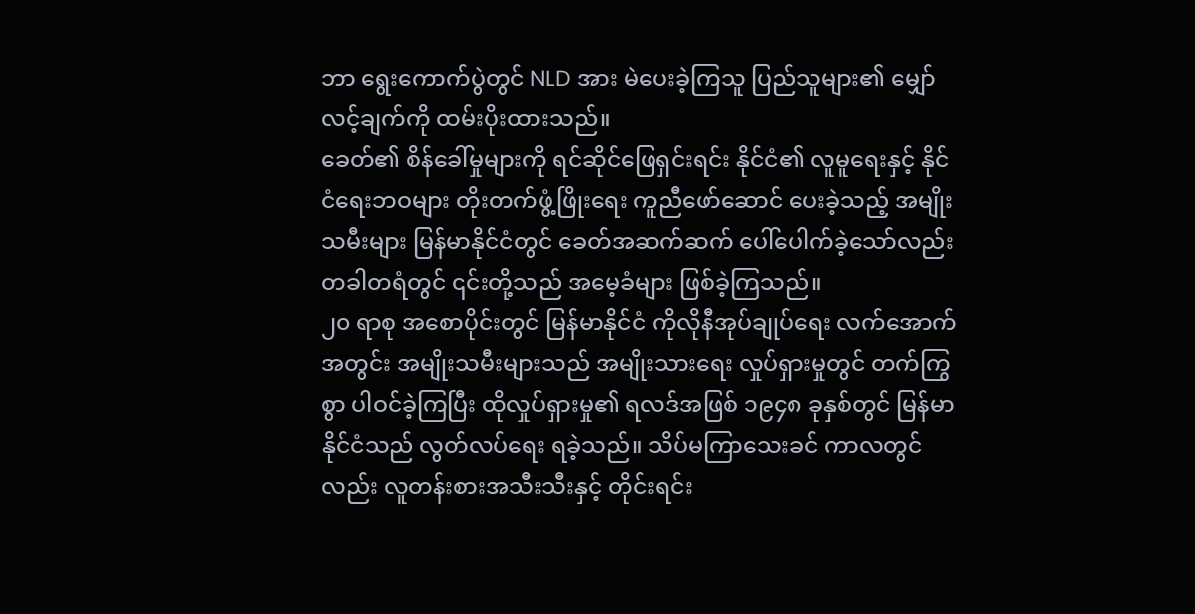ဘာ ရွေးကောက်ပွဲတွင် NLD အား မဲပေးခဲ့ကြသူ ပြည်သူများ၏ မျှော်လင့်ချက်ကို ထမ်းပိုးထားသည်။
ခေတ်၏ စိန်ခေါ်မှုများကို ရင်ဆိုင်ဖြေရှင်းရင်း နိုင်ငံ၏ လူမူရေးနှင့် နိုင်ငံရေးဘဝများ တိုးတက်ဖွံ့ဖြိုးရေး ကူညီဖော်ဆောင် ပေးခဲ့သည့် အမျိုးသမီးများ မြန်မာနိုင်ငံတွင် ခေတ်အဆက်ဆက် ပေါ်ပေါက်ခဲ့သော်လည်း တခါတရံတွင် ၎င်းတို့သည် အမေ့ခံများ ဖြစ်ခဲ့ကြသည်။
၂၀ ရာစု အစောပိုင်းတွင် မြန်မာနိုင်ငံ ကိုလိုနီအုပ်ချုပ်ရေး လက်အောက်အတွင်း အမျိုးသမီးများသည် အမျိုးသားရေး လှုပ်ရှားမှုတွင် တက်ကြွစွာ ပါဝင်ခဲ့ကြပြီး ထိုလှုပ်ရှားမှု၏ ရလဒ်အဖြစ် ၁၉၄၈ ခုနှစ်တွင် မြန်မာနိုင်ငံသည် လွတ်လပ်ရေး ရခဲ့သည်။ သိပ်မကြာသေးခင် ကာလတွင်လည်း လူတန်းစားအသီးသီးနှင့် တိုင်းရင်း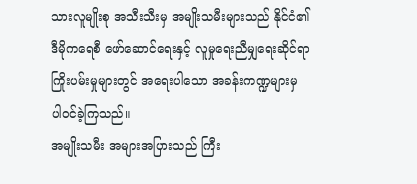သားလူမျိုးစု အသီးသီးမှ အမျိုးသမီးများသည် နိုင်ငံ၏ ဒီမိုကရေစီ ဖော်ဆောင်ရေးနှင့် လူမှုရေးညီမျှရေးဆိုင်ရာ ကြိုးပမ်းမှုများတွင် အရေးပါသော အခန်းကဏ္ဍများမှ ပါဝင်ခဲ့ကြသည်။
အမျိုးသမီး အများအပြားသည် ကြီး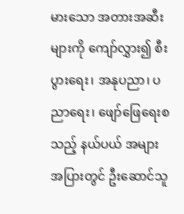မားသော အတားအဆီးများကို ကျော်လွှား၍ စီးပွားရေး၊ အနုပညာ၊ ပညာရေး၊ ဖျော်ဖြေရေးစသည့် နယ်ပယ် အများအပြားတွင် ဦးဆောင်သူ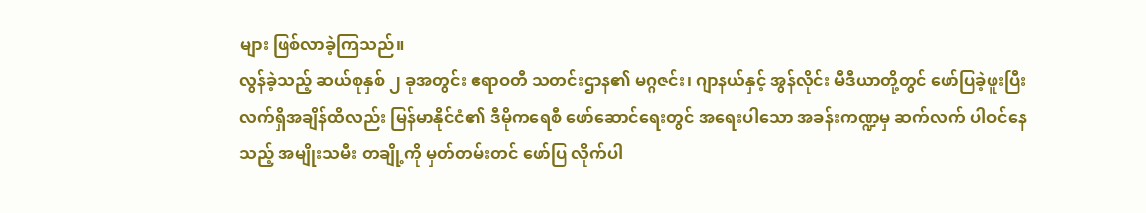များ ဖြစ်လာခဲ့ကြသည်။
လွန်ခဲ့သည့် ဆယ်စုနှစ် ၂ ခုအတွင်း ဧရာဝတီ သတင်းဌာန၏ မဂ္ဂဇင်း၊ ဂျာနယ်နှင့် အွန်လိုင်း မီဒီယာတို့တွင် ဖော်ပြခဲ့ဖူးပြီး လက်ရှိအချိန်ထိလည်း မြန်မာနိုင်ငံ၏ ဒီမိုကရေစီ ဖော်ဆောင်ရေးတွင် အရေးပါသော အခန်းကဏ္ဍမှ ဆက်လက် ပါဝင်နေသည့် အမျိုးသမီး တချို့ကို မှတ်တမ်းတင် ဖော်ပြ လိုက်ပါ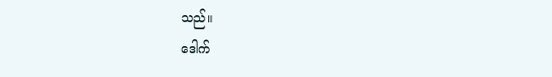သည်။
ဒေါက်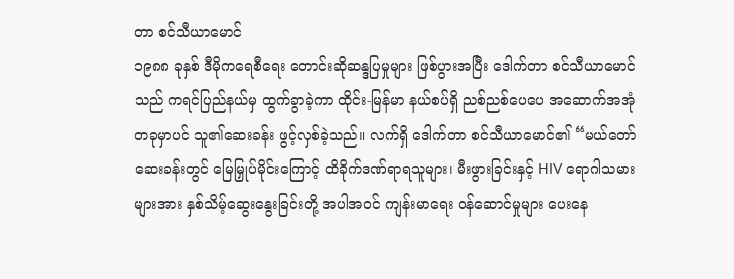တာ စင်သီယာမောင်
၁၉၈၈ ခုနှစ် ဒီမိုကရေစီရေး တောင်းဆိုဆန္ဒပြမှုများ ဖြစ်ပွားအပြီး ဒေါက်တာ စင်သီယာမောင်သည် ကရင်ပြည်နယ်မှ ထွက်ခွာခဲ့ကာ ထိုင်း-မြန်မာ နယ်စပ်ရှိ ညစ်ညစ်ပေပေ အဆောက်အအုံတခုမှာပင် သူ၏ဆေးခန်း ဖွင့်လှစ်ခဲ့သည်။ လက်ရှိ ဒေါက်တာ စင်သီယာမောင်၏ “မယ်တော်ဆေးခန်းတွင် မြေမြှုပ်မိုင်းကြောင့် ထိခိုက်ဒဏ်ရာရသူများ၊ မီးဖွားခြင်းနှင့် HIV ရောဂါသမားများအား နှစ်သိမ့်ဆွေးနွေးခြင်းတို့ အပါအဝင် ကျန်းမာရေး ဝန်ဆောင်မှုများ ပေးနေ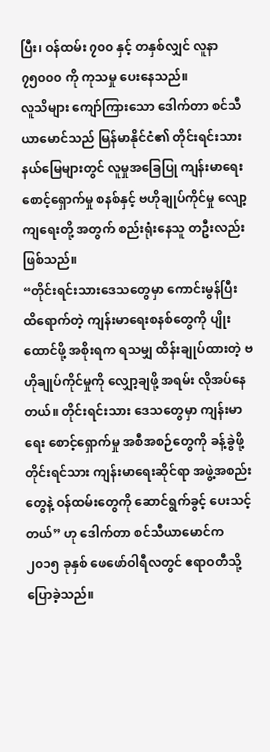ပြီး၊ ဝန်ထမ်း ၇၀၀ နှင့် တနှစ်လျှင် လူနာ ၇၅၀၀၀ ကို ကုသမှု ပေးနေသည်။
လူသိများ ကျော်ကြားသော ဒေါက်တာ စင်သီယာမောင်သည် မြန်မာနိုင်ငံ၏ တိုင်းရင်းသား နယ်မြေများတွင် လူမှုအခြေပြု ကျန်းမာရေးစောင့်ရှောက်မှု စနစ်နှင့် ဗဟိုချုပ်ကိုင်မှု လျော့ကျရေးတို့ အတွက် စည်းရုံးနေသူ တဦးလည်း ဖြစ်သည်။
“တိုင်းရင်းသားဒေသတွေမှာ ကောင်းမွန်ပြီး ထိရောက်တဲ့ ကျန်းမာရေးစနစ်တွေကို ပျိုးထောင်ဖို့ အစိုးရက ရသမျှ ထိန်းချုပ်ထားတဲ့ ဗဟိုချုပ်ကိုင်မှုကို လျှော့ချဖို့ အရမ်း လိုအပ်နေတယ်။ တိုင်းရင်းသား ဒေသတွေမှာ ကျန်းမာရေး စောင့်ရှောက်မှု အစီအစဉ်တွေကို ခန့်ခွဲဖို့ တိုင်းရင်သား ကျန်းမာရေးဆိုင်ရာ အဖွဲ့အစည်းတွေနဲ့ ဝန်ထမ်းတွေကို ဆောင်ရွက်ခွင့် ပေးသင့်တယ်” ဟု ဒေါက်တာ စင်သီယာမောင်က ၂၀၁၅ ခုနှစ် ဖေဖော်ဝါရီလတွင် ဧရာဝတီသို့ ပြောခဲ့သည်။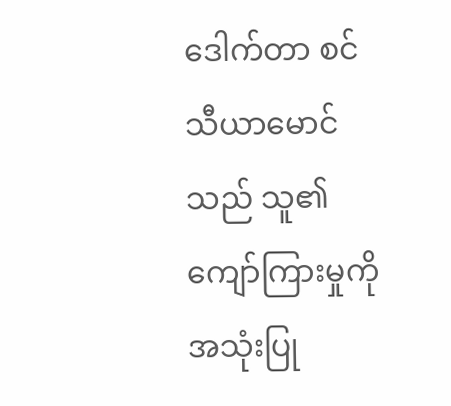ဒေါက်တာ စင်သီယာမောင်သည် သူ၏ ကျော်ကြားမှုကို အသုံးပြု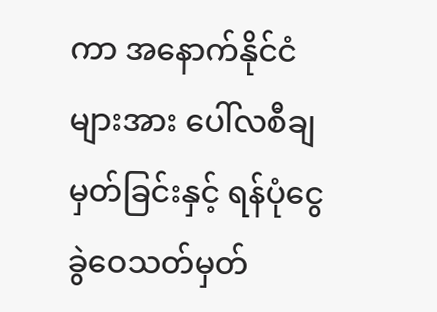ကာ အနောက်နိုင်ငံများအား ပေါ်လစီချမှတ်ခြင်းနှင့် ရန်ပုံငွေ ခွဲဝေသတ်မှတ်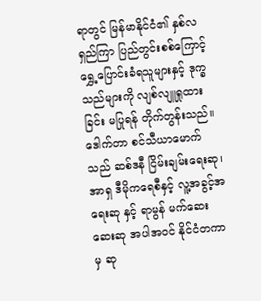ရာတွင် မြန်မာနိုင်ငံ၏ နှစ်လရှည်ကြာ ပြည်တွင်းစစ်ကြောင့် ရွှေ့ပြောင်းခံရသူများနှင့် ဒုက္ခသည်များကို လျစ်လျူရှုထားခြင်း မပြုရန် တိုက်တွန်းသည်။
ဒေါက်တာ စင်သီယာမောက်သည် ဆစ်ဒနီ ငြိမ်းချမ်းရေးဆု၊ အာရှ ဒီမိုကရေစီနှင့် လူ့အခွင့်အရေးဆု နှင့် ရာမွန် မက်ဆေးဆေးဆု အပါအဝင် နိုင်ငံတကာမှ ဆု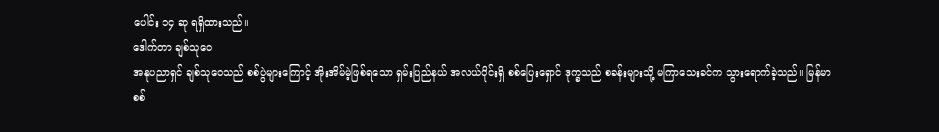ပေါင်း ၁၄ ဆု ရရှိထားသည်။
ဒေါက်တာ ချစ်သုဝေ
အနုပညာရှင် ချစ်သုဝေသည် စစ်ပွဲများကြောင့် အိုးအိမ်မဲ့ဖြစ်ရသော ရှမ်းပြည်နယ် အလယ်ပိုင်းရှိ စစ်ပြေးရှောင် ဒုက္ခသည် စခန်းများသို့ မကြာသေးခင်က သွားရောက်ခဲ့သည်။ မြန်မာစစ်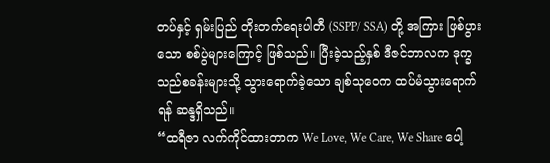တပ်နှင့် ရှမ်းပြည် တိုးတက်ရေးပါတီ (SSPP/ SSA) တို့ အကြား ဖြစ်ပွားသော စစ်ပွဲများကြောင့် ဖြစ်သည်။ ပြီးခဲ့သည့်နှစ် ဒီဇင်ဘာလက ဒုက္ခသည်စခန်းများသို့ သွားရောက်ခဲ့သော ချစ်သုဝေက ထပ်မံသွားရောက်ရန် ဆန္ဒရှိသည်။
“ထရီဇာ လက်ကိုင်ထားတာက We Love, We Care, We Share ပေါ့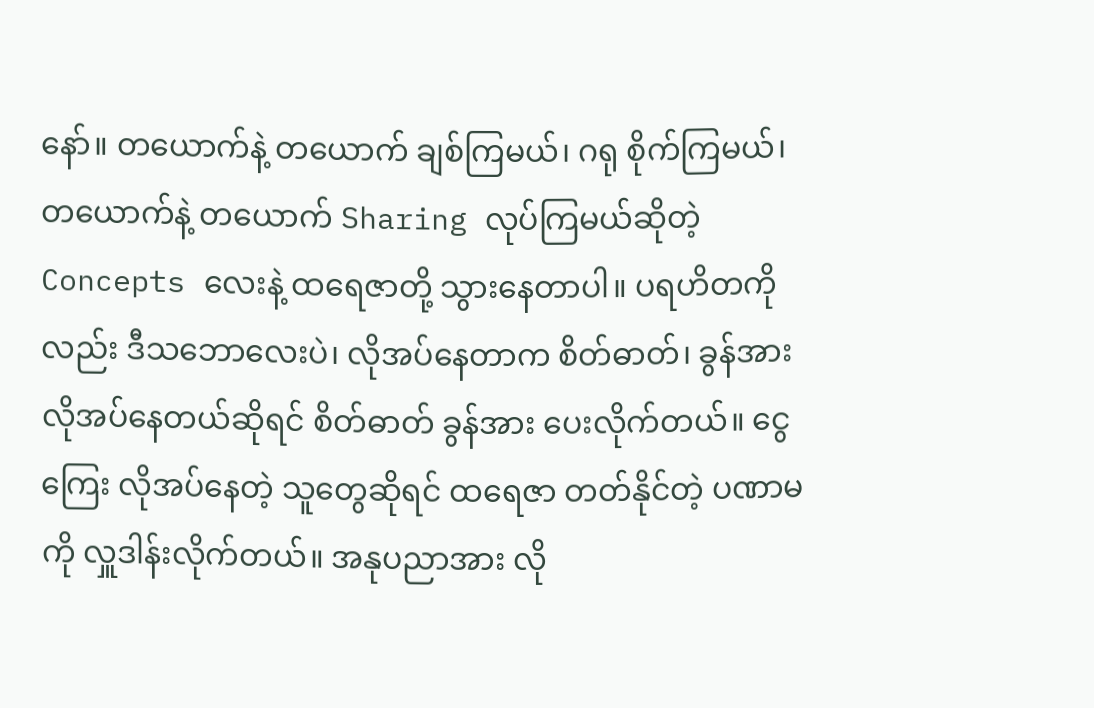နော်။ တယောက်နဲ့ တယောက် ချစ်ကြမယ်၊ ဂရု စိုက်ကြမယ်၊ တယောက်နဲ့ တယောက် Sharing လုပ်ကြမယ်ဆိုတဲ့ Concepts လေးနဲ့ ထရေဇာတို့ သွားနေတာပါ။ ပရဟိတကိုလည်း ဒီသဘောလေးပဲ၊ လိုအပ်နေတာက စိတ်ဓာတ်၊ ခွန်အား လိုအပ်နေတယ်ဆိုရင် စိတ်ဓာတ် ခွန်အား ပေးလိုက်တယ်။ ငွေကြေး လိုအပ်နေတဲ့ သူတွေဆိုရင် ထရေဇာ တတ်နိုင်တဲ့ ပဏာမကို လှူဒါန်းလိုက်တယ်။ အနုပညာအား လို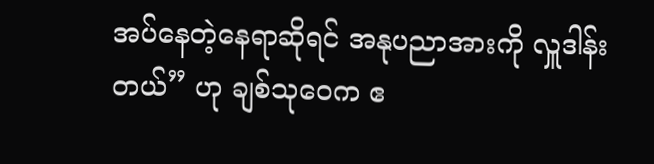အပ်နေတဲ့နေရာဆိုရင် အနုပညာအားကို လှူဒါန်းတယ်” ဟု ချစ်သုဝေက ဧ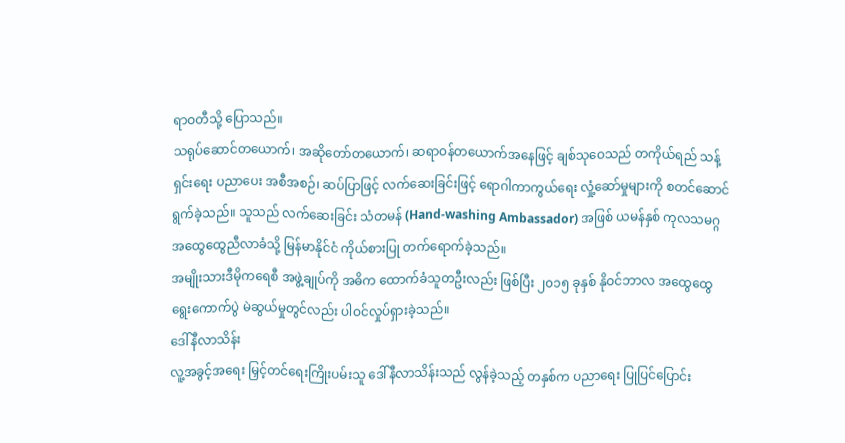ရာဝတီသို့ ပြောသည်။
သရုပ်ဆောင်တယောက်၊ အဆိုတော်တယောက်၊ ဆရာဝန်တယောက်အနေဖြင့် ချစ်သုဝေသည် တကိုယ်ရည် သန့်ရှင်းရေး ပညာပေး အစီအစဉ်၊ ဆပ်ပြာဖြင့် လက်ဆေးခြင်းဖြင့် ရောဂါကာကွယ်ရေး လှုံ့ဆော်မှုများကို စတင်ဆောင်ရွက်ခဲ့သည်။ သူသည် လက်ဆေးခြင်း သံတမန် (Hand-washing Ambassador) အဖြစ် ယမန်နှစ် ကုလသမဂ္ဂ အထွေထွေညီလာခံသို့ မြန်မာနိုင်ငံ ကိုယ်စားပြု တက်ရောက်ခဲ့သည်။
အမျိုးသားဒီမိုကရေစီ အဖွဲ့ချုပ်ကို အဓိက ထောက်ခံသူတဦးလည်း ဖြစ်ပြီး ၂၀၁၅ ခုနှစ် နိုဝင်ဘာလ အထွေထွေ ရွေးကောက်ပွဲ မဲဆွယ်မှုတွင်လည်း ပါဝင်လှုပ်ရှားခဲ့သည်။
ဒေါ်နီလာသိန်း
လူ့အခွင့်အရေး မြှင့်တင်ရေးကြိုးပမ်းသူ ဒေါ်နီလာသိန်းသည် လွန်ခဲ့သည့် တနှစ်က ပညာရေး ပြုပြင်ပြောင်း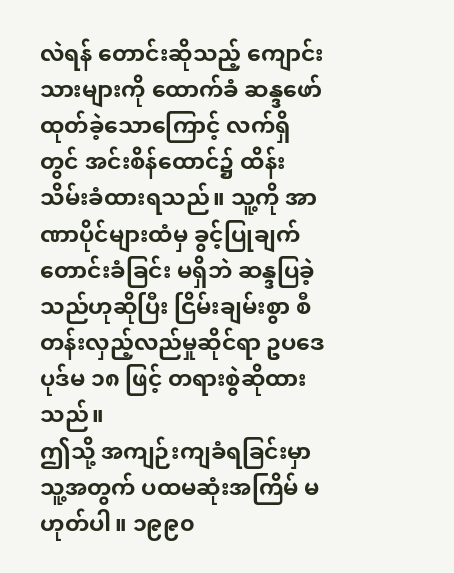လဲရန် တောင်းဆိုသည့် ကျောင်းသားများကို ထောက်ခံ ဆန္ဒဖော်ထုတ်ခဲ့သောကြောင့် လက်ရှိတွင် အင်းစိန်ထောင်၌ ထိန်းသိမ်းခံထားရသည်။ သူ့ကို အာဏာပိုင်များထံမှ ခွင့်ပြုချက် တောင်းခံခြင်း မရှိဘဲ ဆန္ဒပြခဲ့သည်ဟုဆိုပြီး ငြိမ်းချမ်းစွာ စီတန်းလှည့်လည်မှုဆိုင်ရာ ဥပဒေပုဒ်မ ၁၈ ဖြင့် တရားစွဲဆိုထားသည်။
ဤသို့ အကျဉ်းကျခံရခြင်းမှာ သူ့အတွက် ပထမဆုံးအကြိမ် မဟုတ်ပါ။ ၁၉၉၀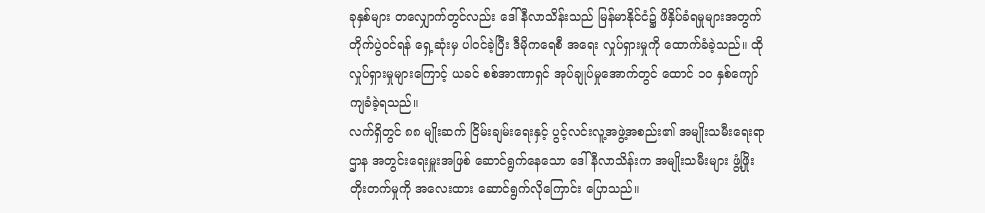ခုနှစ်များ တလျှောက်တွင်လည်း ဒေါ်နီလာသိန်းသည် မြန်မာနိုင်ငံ၌ ဖိနှိပ်ခံရမှုများအတွက် တိုက်ပွဲဝင်ရန် ရှေ့ဆုံးမှ ပါဝင်ခဲ့ပြီး ဒီမိုကရေစီ အရေး လှုပ်ရှားမှုကို ထောက်ခံခဲ့သည်။ ထိုလှုပ်ရှားမှုများကြောင့် ယခင် စစ်အာဏာရှင် အုပ်ချုပ်မှုအောက်တွင် ထောင် ၁၀ နှစ်ကျော် ကျခံခဲ့ရသည်။
လက်ရှိတွင် ၈၈ မျိုးဆက် ငြိမ်းချမ်းရေးနှင့် ပွင့်လင်းလူ့အဖွဲ့အစည်း၏ အမျိုးသမီးရေးရာဌာန အတွင်းရေးမှူးအဖြစ် ဆောင်ရွက်နေသော ဒေါ်နီလာသိန်းက အမျိုးသမီးများ ဖွံ့ဖြိုးတိုးတက်မှုကို အလေးထား ဆောင်ရွက်လိုကြောင်း ပြောသည်။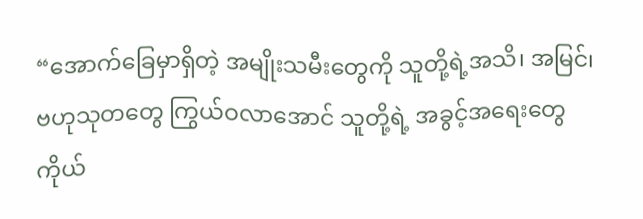“အောက်ခြေမှာရှိတဲ့ အမျိုးသမီးတွေကို သူတို့ရဲ့အသိ၊ အမြင်၊ ဗဟုသုတတွေ ကြွယ်ဝလာအောင် သူတို့ရဲ့ အခွင့်အရေးတွေ ကိုယ်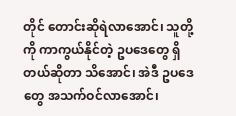တိုင် တောင်းဆိုရဲလာအောင်၊ သူတို့ကို ကာကွယ်နိုင်တဲ့ ဥပဒေတွေ ရှိတယ်ဆိုတာ သိအောင်၊ အဲဒီ ဥပဒေတွေ အသက်ဝင်လာအောင်၊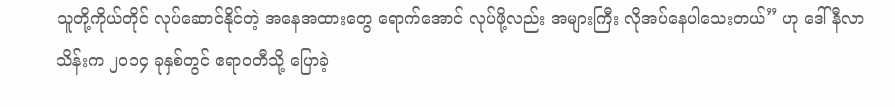သူတို့ကိုယ်တိုင် လုပ်ဆောင်နိုင်တဲ့ အနေအထားတွေ ရောက်အောင် လုပ်ဖို့လည်း အများကြီး လိုအပ်နေပါသေးတယ်” ဟု ဒေါ်နီလာသိန်းက ၂၀၁၄ ခုနှစ်တွင် ဧရာဝတီသို့ ပြောခဲ့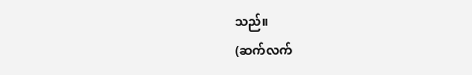သည်။
(ဆက်လက်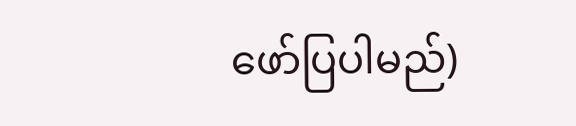ဖော်ပြပါမည်)